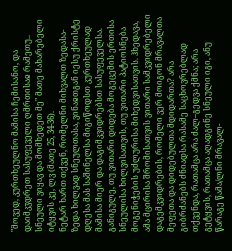"მოვედ, კურთხეულნო მამისა ჩემისანო, და დაიმკჳდრეთ სასუფეველი ღმრთისაჲ რამეთუ.. სნეული ვიყავ და მომხედეთ მე" მათე მახარებელი იტყვის კე, ლვ (მათე 25, 34-36).
ნეტარ ხართ თქვენ, რომელნი მიხვალთ ზედასა-ზედა ხილვად სნეულთასა, ვინაჲთგან იესუ ქრისტე დღესა მას საშინელსა მიგიწოდსთ კურთხეულად მამისა მიერ და დაგიმკვიდრებსთ სასუფეველსა.
განიგულე, თუ ვითარი დიდება მოგეცემის ერთისა სნეულისა ხილვისათვის, თუ ვითარი პატიოსნება მოგენიჭების უძლურისა მიხედვისათვის. ჰხედავა, ამა მცირისა შრომისათვის ვითარი სამკვიდრებელი დაგემკვიდრების, რომელი ვერ მოიგონ მრავალთა მეფეთა და დიდებულთა მდიდართა? არა გიბრძანებს ძნიადსა რასამე საცხოვრებლად თქვენდა, რათამცა არა ძალ–გედვა ქმნა; არა გეტყვის, რათამცა აღადგინე სნეული იგი, ანუ წარაგე წამა/ლნი მრავალ-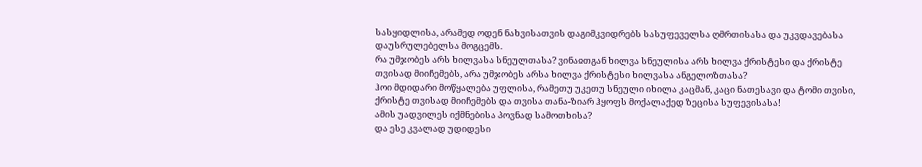სასყიდლისა, არამედ ოდენ ნახვისათვის დაგიმკვიდრებს სასუფეველსა ღმრთისასა და უკვდავებასა დაუსრულებელსა მოგცემს.
რა უმჯობეს არს ხილვასა სნეულთასა? ვინაჲთგან ხილვა სნეულისა არს ხილვა ქრისტესი და ქრისტე თვისად მიიჩემებს, არა უმჯობეს არსა ხილვა ქრისტესი ხილვასა ანგელოზთასა?
ჰოი მდიდარი მოწყალება უფლისა, რამეთუ უკეთუ სნეული იხილა კაცმან, კაცი ნათესავი და ტომი თვისი, ქრისტე თვისად მიიჩემებს და თვისა თანა-ზიარ ჰყოფს მოქალაქედ ზეცისა სუფევისასა!
ამის უადვილეს იქმნებისა პოვნად სამოთხისა?
და ესე კვალად უდიდესი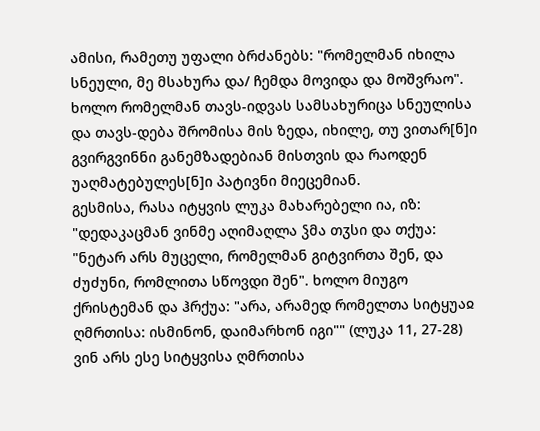ამისი, რამეთუ უფალი ბრძანებს: "რომელმან იხილა სნეული, მე მსახურა და/ ჩემდა მოვიდა და მოშვრაო". ხოლო რომელმან თავს-იდვას სამსახურიცა სნეულისა და თავს-დება შრომისა მის ზედა, იხილე, თუ ვითარ[ნ]ი გვირგვინნი განემზადებიან მისთვის და რაოდენ უაღმატებულეს[ნ]ი პატივნი მიეცემიან.
გესმისა, რასა იტყვის ლუკა მახარებელი ია, იზ: "დედაკაცმან ვინმე აღიმაღლა ჴმა თჳსი და თქუა: "ნეტარ არს მუცელი, რომელმან გიტვირთა შენ, და ძუძუნი, რომლითა სწოვდი შენ". ხოლო მიუგო ქრისტემან და ჰრქუა: "არა, არამედ რომელთა სიტყუაჲ ღმრთისა: ისმინონ, დაიმარხონ იგი"" (ლუკა 11, 27-28)
ვინ არს ესე სიტყვისა ღმრთისა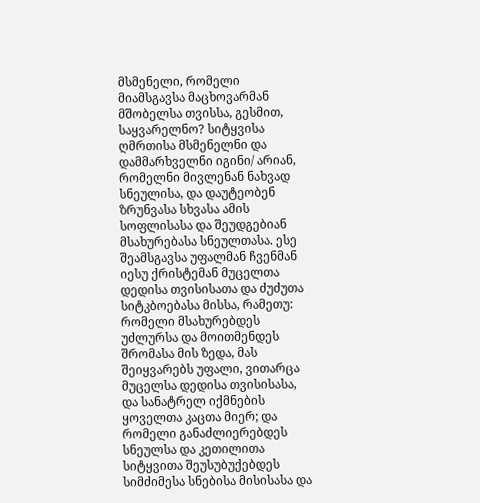მსმენელი, რომელი მიამსგავსა მაცხოვარმან მშობელსა თვისსა, გესმით, საყვარელნო? სიტყვისა ღმრთისა მსმენელნი და დამმარხველნი იგინი/ არიან, რომელნი მივლენან ნახვად სნეულისა, და დაუტეობენ ზრუნვასა სხვასა ამის სოფლისასა და შეუდგებიან მსახურებასა სნეულთასა. ესე შეამსგავსა უფალმან ჩვენმან იესუ ქრისტემან მუცელთა დედისა თვისისათა და ძუძუთა სიტკბოებასა მისსა, რამეთუ: რომელი მსახურებდეს უძლურსა და მოითმენდეს შრომასა მის ზედა, მას შეიყვარებს უფალი, ვითარცა მუცელსა დედისა თვისისასა, და სანატრელ იქმნების ყოველთა კაცთა მიერ; და რომელი განაძლიერებდეს სნეულსა და კეთილითა სიტყვითა შეუსუბუქებდეს სიმძიმესა სნებისა მისისასა და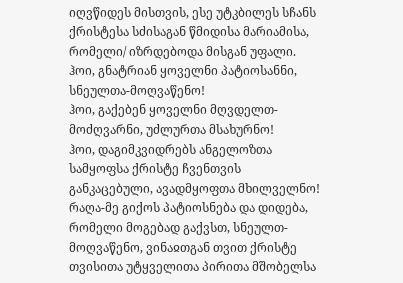იღვწიდეს მისთვის, ესე უტკბილეს სჩანს ქრისტესა სძისაგან წმიდისა მარიამისა, რომელი/ იზრდებოდა მისგან უფალი.
ჰოი, გნატრიან ყოველნი პატიოსანნი, სნეულთა-მოღვაწენო!
ჰოი, გაქებენ ყოველნი მღვდელთ-მოძღვარნი, უძლურთა მსახურნო!
ჰოი, დაგიმკვიდრებს ანგელოზთა სამყოფსა ქრისტე ჩვენთვის განკაცებული, ავადმყოფთა მხილველნო!
რაღა-მე გიქოს პატიოსნება და დიდება, რომელი მოგებად გაქვსთ, სნეულთ-მოღვაწენო, ვინაჲთგან თვით ქრისტე თვისითა უტყველითა პირითა მშობელსა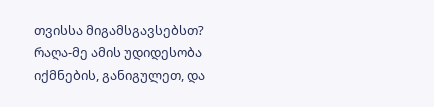თვისსა მიგამსგავსებსთ?
რაღა-მე ამის უდიდესობა იქმნების, განიგულეთ, და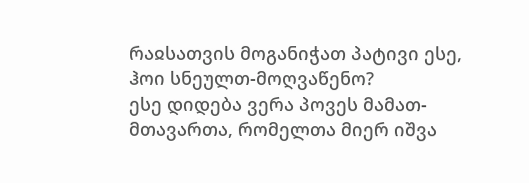რაჲსათვის მოგანიჭათ პატივი ესე, ჰოი სნეულთ-მოღვაწენო?
ესე დიდება ვერა პოვეს მამათ-მთავართა, რომელთა მიერ იშვა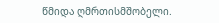წმიდა ღმრთისმშობელი.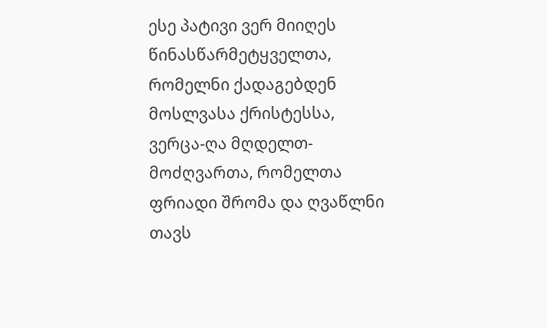ესე პატივი ვერ მიიღეს წინასწარმეტყველთა, რომელნი ქადაგებდენ მოსლვასა ქრისტესსა, ვერცა-ღა მღდელთ-მოძღვართა, რომელთა ფრიადი შრომა და ღვაწლნი თავს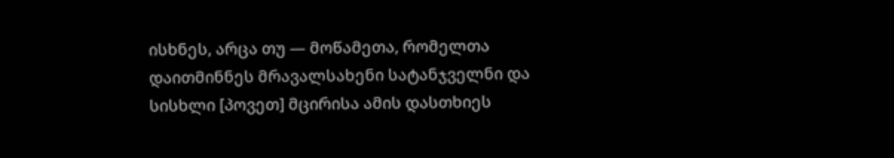ისხნეს, არცა თუ — მოწამეთა, რომელთა დაითმინნეს მრავალსახენი სატანჯველნი და სისხლი [პოვეთ] მცირისა ამის დასთხიეს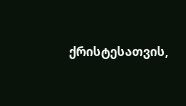ქრისტესათვის,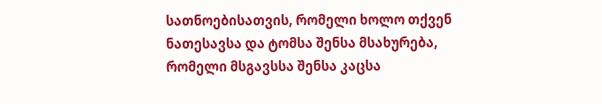სათნოებისათვის, რომელი ხოლო თქვენ ნათესავსა და ტომსა შენსა მსახურება, რომელი მსგავსსა შენსა კაცსა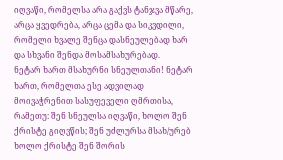იღვაწი, რომელსა არა გაქვს ტანჯვა მწარე, არცა ყვედრება, არცა ცემა და სიკვდილი, რომელი ხვალე შენცა დასნეულებად ხარ და სხვანი შენდა მოსამსახურებად.
ნეტარ ხართ მსახურნი სნეულთანი! ნეტარ ხართ, რომელთა ესე ადვილად მოივაჭრენით სასუფეველი ღმრთისა, რამეთუ: შენ სნეულსა იღვაწი, ხოლო შენ ქრისტე გიღვწის; შენ უძლურსა მსახ/ურებ ხოლო ქრისტე შენ შორის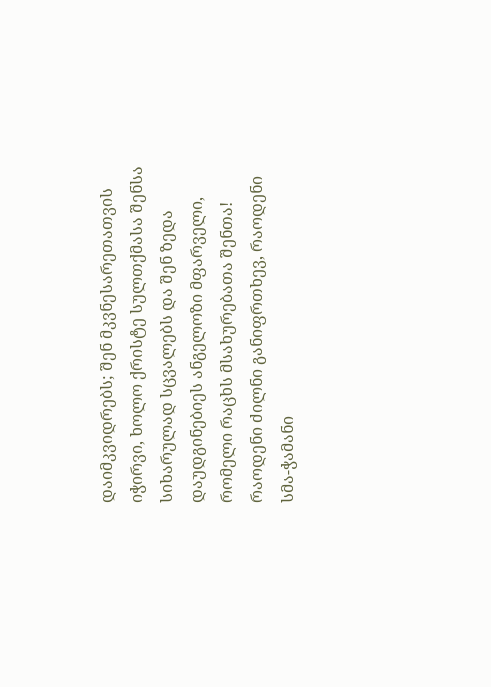დაიმკვიდრებს; შენ მკვნესარეთათვის იჭირვი, ხოლო ქრისტე სულთქმასა შენსა სიხარულად სცვალებს და შენ ზედა დაუდგინებიეს ანგელოზი მფარველი, რომელი რაცხს მსახურებათა შენთა!
რაოდენი ძილნი განიფრთხევ, რაოდენი სმა-ჭამანი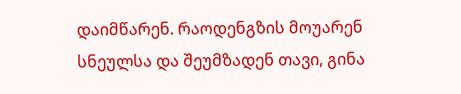დაიმწარენ. რაოდენგზის მოუარენ სნეულსა და შეუმზადენ თავი, გინა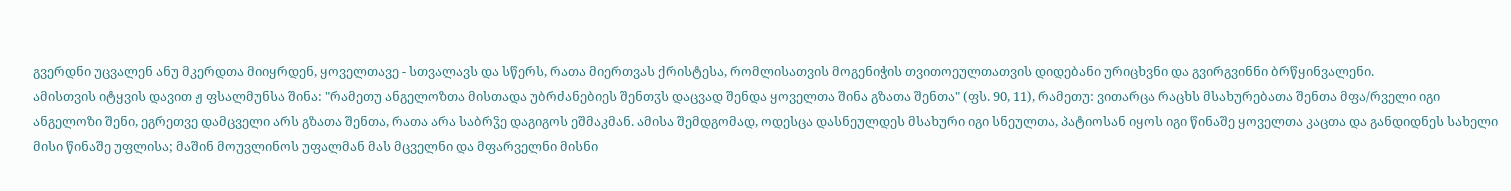გვერდნი უცვალენ ანუ მკერდთა მიიყრდენ, ყოველთავე - სთვალავს და სწერს, რათა მიერთვას ქრისტესა, რომლისათვის მოგენიჭის თვითოეულთათვის დიდებანი ურიცხვნი და გვირგვინნი ბრწყინვალენი.
ამისთვის იტყვის დავით ჟ ფსალმუნსა შინა: "რამეთუ ანგელოზთა მისთადა უბრძანებიეს შენთჳს დაცვად შენდა ყოველთა შინა გზათა შენთა" (ფს. 90, 11), რამეთუ: ვითარცა რაცხს მსახურებათა შენთა მფა/რველი იგი ანგელოზი შენი, ეგრეთვე დამცველი არს გზათა შენთა, რათა არა საბრჴე დაგიგოს ეშმაკმან. ამისა შემდგომად, ოდესცა დასნეულდეს მსახური იგი სნეულთა, პატიოსან იყოს იგი წინაშე ყოველთა კაცთა და განდიდნეს სახელი მისი წინაშე უფლისა; მაშინ მოუვლინოს უფალმან მას მცველნი და მფარველნი მისნი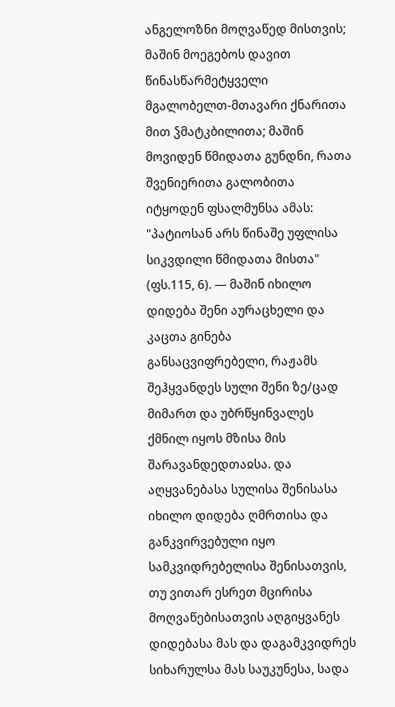ანგელოზნი მოღვაწედ მისთვის; მაშინ მოეგებოს დავით წინასწარმეტყველი მგალობელთ-მთავარი ქნარითა მით ჴმატკბილითა; მაშინ მოვიდენ წმიდათა გუნდნი, რათა შვენიერითა გალობითა იტყოდენ ფსალმუნსა ამას: "პატიოსან არს წინაშე უფლისა სიკვდილი წმიდათა მისთა" (ფს.115, 6). — მაშინ იხილო დიდება შენი აურაცხელი და კაცთა გინება განსაცვიფრებელი, რაჟამს შეჰყვანდეს სული შენი ზე/ცად მიმართ და უბრწყინვალეს ქმნილ იყოს მზისა მის შარავანდედთაჲსა. და აღყვანებასა სულისა შენისასა იხილო დიდება ღმრთისა და განკვირვებული იყო სამკვიდრებელისა შენისათვის, თუ ვითარ ესრეთ მცირისა მოღვაწებისათვის აღგიყვანეს დიდებასა მას და დაგამკვიდრეს სიხარულსა მას საუკუნესა, სადა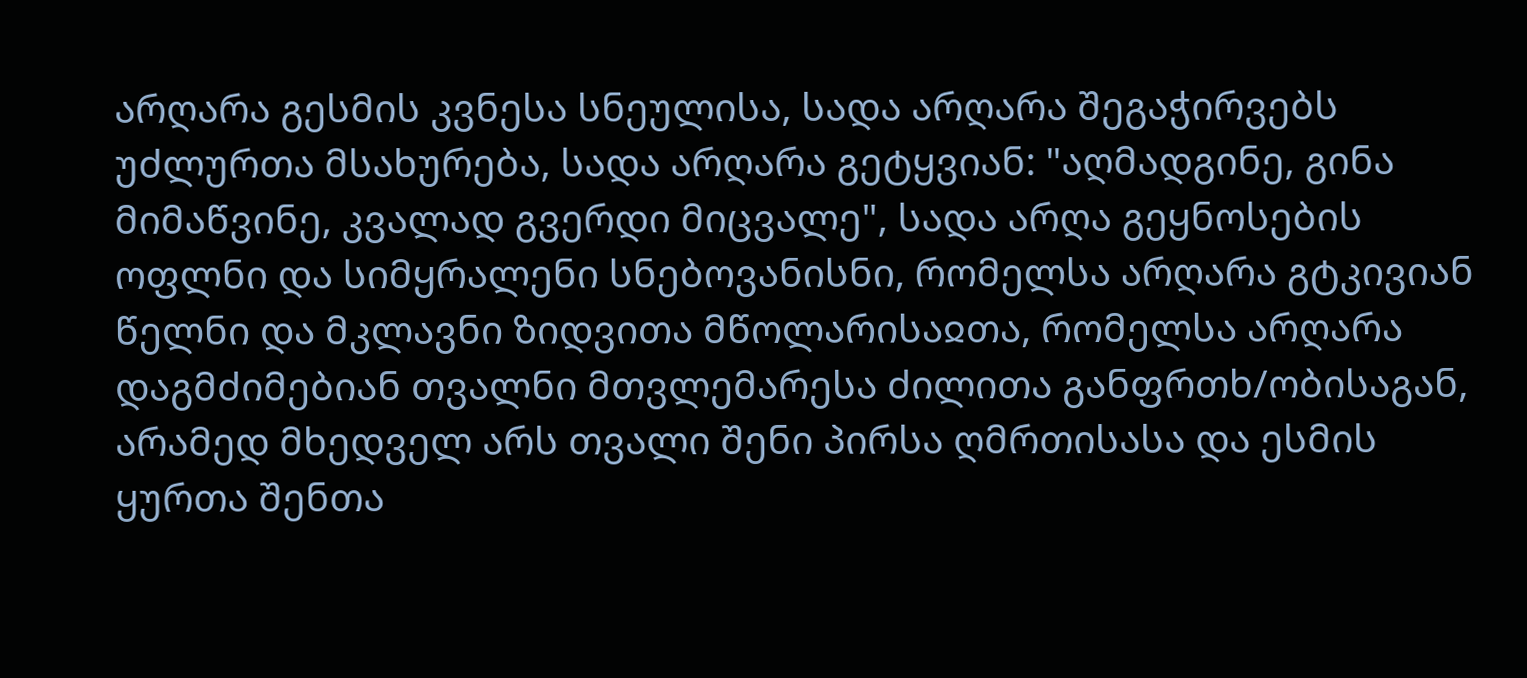არღარა გესმის კვნესა სნეულისა, სადა არღარა შეგაჭირვებს უძლურთა მსახურება, სადა არღარა გეტყვიან: "აღმადგინე, გინა მიმაწვინე, კვალად გვერდი მიცვალე", სადა არღა გეყნოსების ოფლნი და სიმყრალენი სნებოვანისნი, რომელსა არღარა გტკივიან წელნი და მკლავნი ზიდვითა მწოლარისაჲთა, რომელსა არღარა დაგმძიმებიან თვალნი მთვლემარესა ძილითა განფრთხ/ობისაგან, არამედ მხედველ არს თვალი შენი პირსა ღმრთისასა და ესმის ყურთა შენთა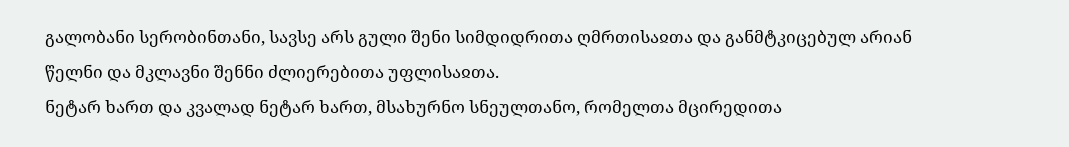გალობანი სერობინთანი, სავსე არს გული შენი სიმდიდრითა ღმრთისაჲთა და განმტკიცებულ არიან წელნი და მკლავნი შენნი ძლიერებითა უფლისაჲთა.
ნეტარ ხართ და კვალად ნეტარ ხართ, მსახურნო სნეულთანო, რომელთა მცირედითა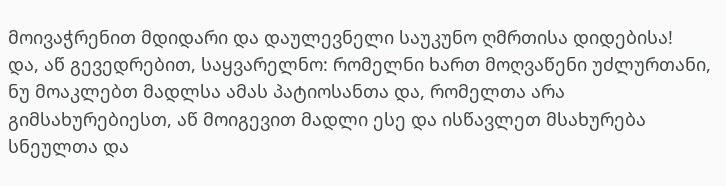მოივაჭრენით მდიდარი და დაულევნელი საუკუნო ღმრთისა დიდებისა!
და, აწ გევედრებით, საყვარელნო: რომელნი ხართ მოღვაწენი უძლურთანი, ნუ მოაკლებთ მადლსა ამას პატიოსანთა და, რომელთა არა გიმსახურებიესთ, აწ მოიგევით მადლი ესე და ისწავლეთ მსახურება სნეულთა და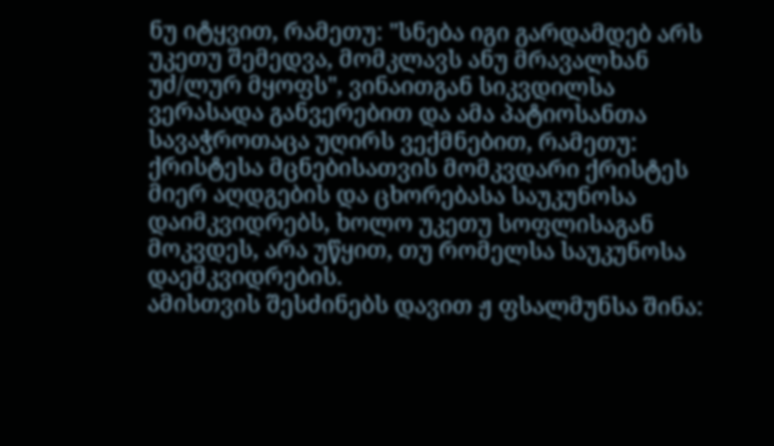ნუ იტყვით, რამეთუ: "სნება იგი გარდამდებ არს უკეთუ შემედვა, მომკლავს ანუ მრავალხან უძ/ლურ მყოფს", ვინაითგან სიკვდილსა ვერასადა განვერებით და ამა პატიოსანთა სავაჭროთაცა უღირს ვექმნებით, რამეთუ: ქრისტესა მცნებისათვის მომკვდარი ქრისტეს მიერ აღდგების და ცხორებასა საუკუნოსა დაიმკვიდრებს, ხოლო უკეთუ სოფლისაგან მოკვდეს, არა უწყით, თუ რომელსა საუკუნოსა დაემკვიდრების.
ამისთვის შესძინებს დავით ჟ ფსალმუნსა შინა: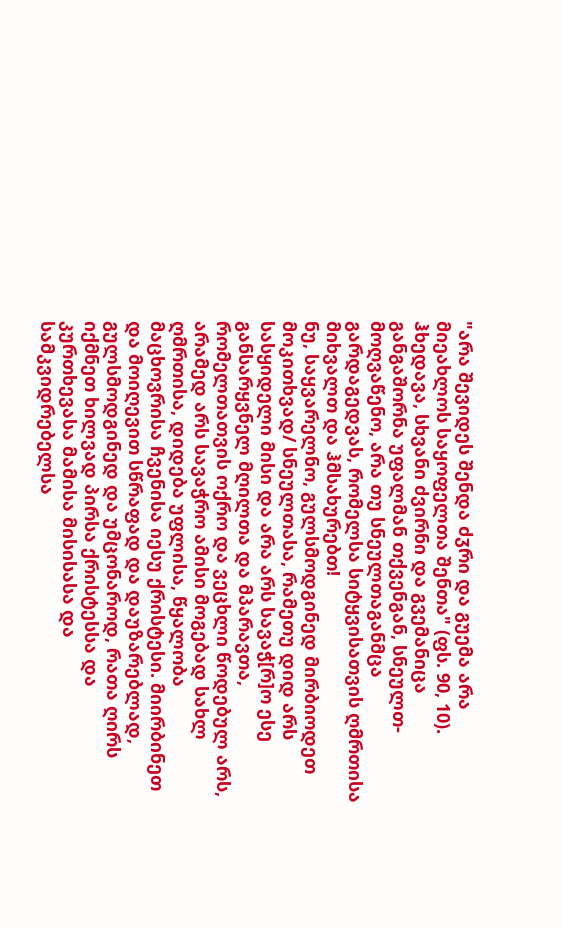"არა შევიდეს შენდა ძჳრი და გუემა არა მიეახლოს საყოფელთა შენთა" (ფს. 90, 10). ჰხედავა, სხვანი ძვირნი და გვემანიცა განგაშორნა უფალმან თქვენგან, სნეულთ-მოღვაწენო, არა თუ სნეულთაგანმცა გარდაგედვას, რომელსა სიტყვისათვის ღმრთისა მიხვალთ და ჰმსახურებთ!
ნუ, საყვარელნო, გულსმოდგინედ მირბიოდეთ მოკითხვად/ სნეულთასა, რამეთუ დიდ არს სასყიდელი მისი და არა არს სავაჭ[რ]ო ესე განსარყვნელ მღილთა და მპარავთა, რომელთათვის ოქრო და ვეცხლი წოდებულ არს, არამედ არს სავაჭრო ამისი მოგებად სახლ ღმრთისა, დიდება უფლისა, წყალობა მაცხოვრისა ჩვენისა იესუ ქრისტესი. მიირბინეთ და მოიღევით სწრაფად და დაუზარებლად, გულსმოდგინედ და უმცონაროდ, რათა ღირს იქმნეთ ხილვად პირსა ქრისტესსა და კურთხევასა მამისა მისისასა და სამკვიდრებელსა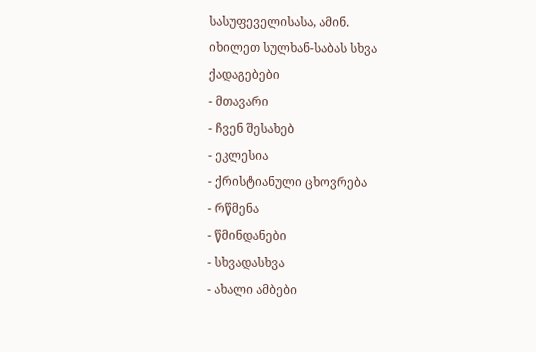სასუფეველისასა, ამინ.
იხილეთ სულხან-საბას სხვა ქადაგებები
- მთავარი
- ჩვენ შესახებ
- ეკლესია
- ქრისტიანული ცხოვრება
- რწმენა
- წმინდანები
- სხვადასხვა
- ახალი ამბები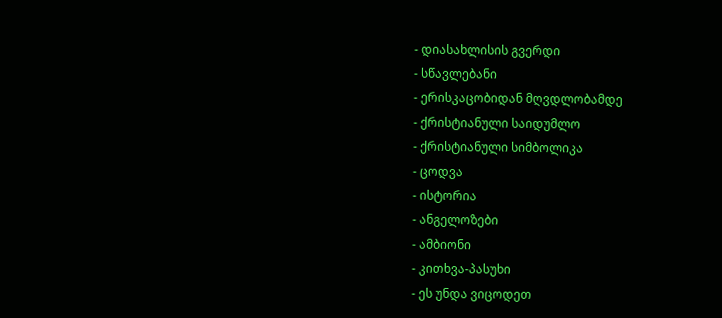- დიასახლისის გვერდი
- სწავლებანი
- ერისკაცობიდან მღვდლობამდე
- ქრისტიანული საიდუმლო
- ქრისტიანული სიმბოლიკა
- ცოდვა
- ისტორია
- ანგელოზები
- ამბიონი
- კითხვა-პასუხი
- ეს უნდა ვიცოდეთ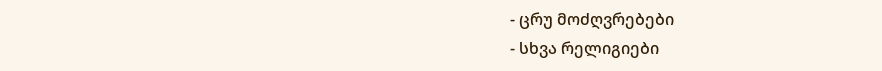- ცრუ მოძღვრებები
- სხვა რელიგიები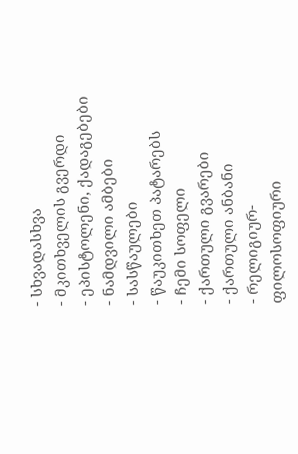- სხვადასხვა
- მკითხველის გვერდი
- ეპისტოლენი, ქადაგებები
- ნამდვილი ამბები
- სასწაულები
- წაუკითხეთ პატარებს
- ჩემი სოფელი
- ქართული გვარები
- ქართული ანბანი
- რელიგიურ-ფილოსოფიური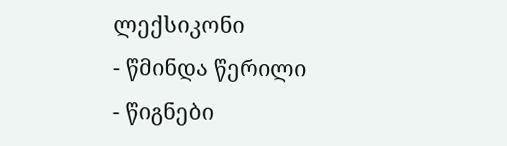ლექსიკონი
- წმინდა წერილი
- წიგნები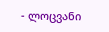- ლოცვანი